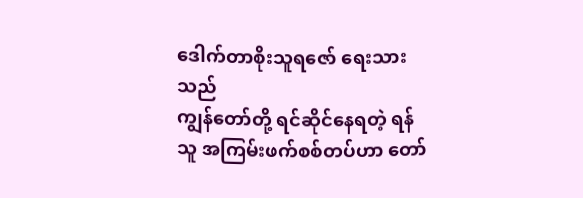ဒေါက်တာစိုးသူရဇော် ရေးသားသည်
ကျွန်တော်တို့ ရင်ဆိုင်နေရတဲ့ ရန်သူ အကြမ်းဖက်စစ်တပ်ဟာ တော်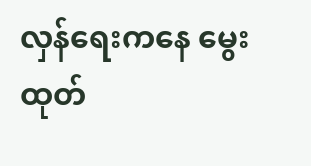လှန်ရေးကနေ မွေးထုတ်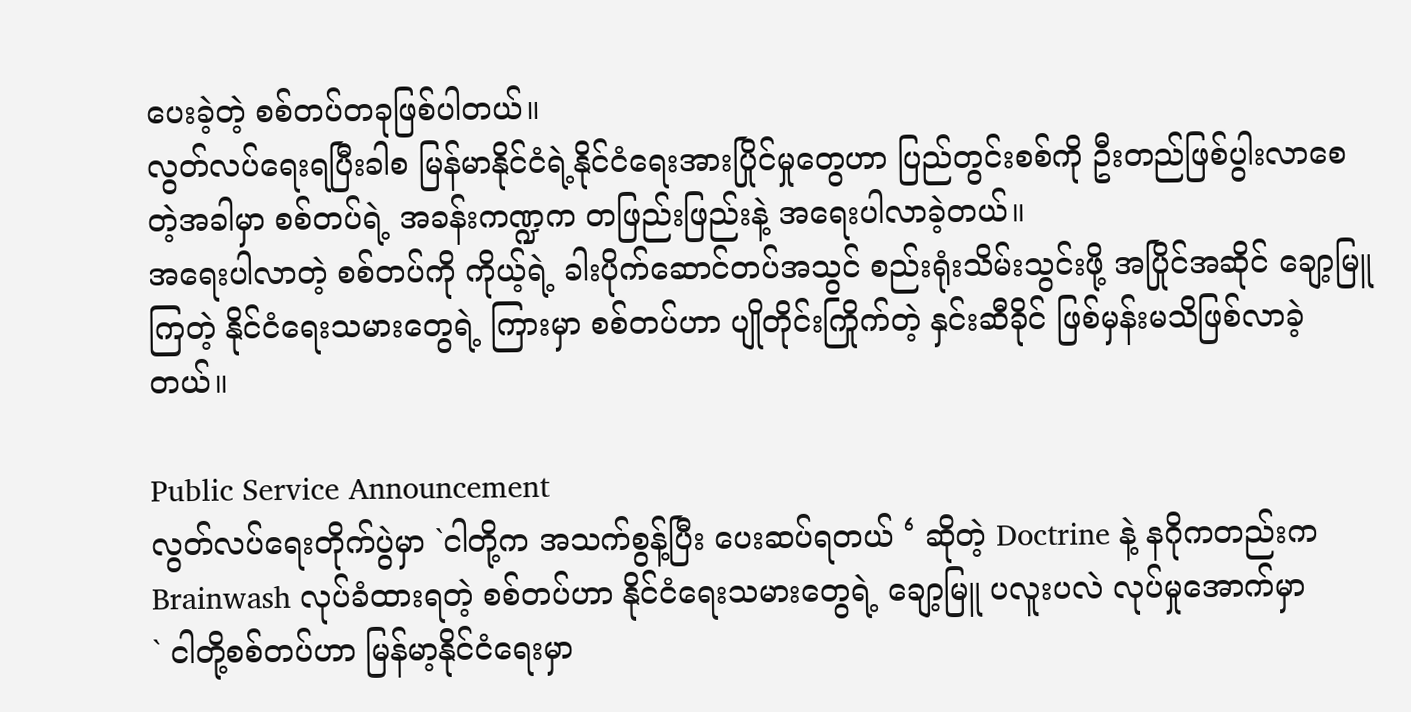ပေးခဲ့တဲ့ စစ်တပ်တခုဖြစ်ပါတယ်။
လွတ်လပ်ရေးရပြီးခါစ မြန်မာနိုင်ငံရဲ့နိုင်ငံရေးအားပြိုင်မှုတွေဟာ ပြည်တွင်းစစ်ကို ဦးတည်ဖြစ်ပွါးလာစေတဲ့အခါမှာ စစ်တပ်ရဲ့ အခန်းကဏ္ဍက တဖြည်းဖြည်းနဲ့ အရေးပါလာခဲ့တယ်။
အရေးပါလာတဲ့ စစ်တပ်ကို ကိုယ့်ရဲ့ ခါးပိုက်ဆောင်တပ်အသွင် စည်းရုံးသိမ်းသွင်းဖို့ အပြိုင်အဆိုင် ချော့မြူကြတဲ့ နိုင်ငံရေးသမားတွေရဲ့ ကြားမှာ စစ်တပ်ဟာ ပျိုတိုင်းကြိုက်တဲ့ နှင်းဆီခိုင် ဖြစ်မှန်းမသိဖြစ်လာခဲ့တယ်။

Public Service Announcement
လွတ်လပ်ရေးတိုက်ပွဲမှာ `ငါတို့က အသက်စွန့်ပြီး ပေးဆပ်ရတယ် ‘ ဆိုတဲ့ Doctrine နဲ့ နဂိုကတည်းက Brainwash လုပ်ခံထားရတဲ့ စစ်တပ်ဟာ နိုင်ငံရေးသမားတွေရဲ့ ချော့မြူ ပလူးပလဲ လုပ်မှုအောက်မှာ
` ငါတို့စစ်တပ်ဟာ မြန်မာ့နိုင်ငံရေးမှာ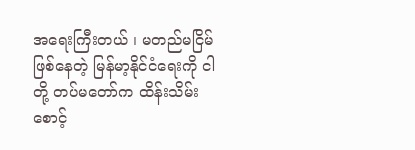အရေးကြီးတယ် ၊ မတည်မငြိမ်ဖြစ်နေတဲ့ မြန်မာ့နိုင်ငံရေးကို ငါတို့ တပ်မတော်က ထိန်းသိမ်းစောင့်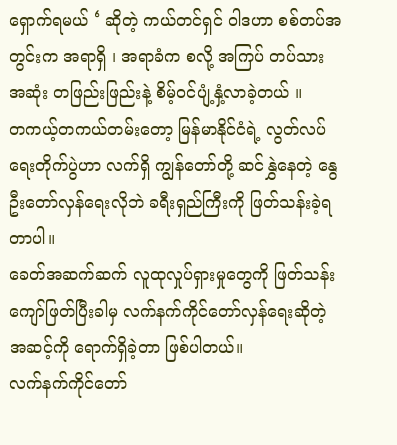ရှောက်ရမယ် ‘ ဆိုတဲ့ ကယ်တင်ရှင် ဝါဒဟာ စစ်တပ်အတွင်းက အရာရှိ ၊ အရာခံက စလို့ အကြပ် တပ်သား အဆုံး တဖြည်းဖြည်းနဲ့ စိမ့်ဝင်ပျံ့နှံ့လာခဲ့တယ် ။
တကယ့်တကယ်တမ်းတော့ မြန်မာနိုင်ငံရဲ့ လွတ်လပ်ရေးတိုက်ပွဲဟာ လက်ရှိ ကျွန်တော်တို့ ဆင်နွှဲနေတဲ့ နွေဦးတော်လှန်ရေးလိုဘဲ ခရီးရှည်ကြီးကို ဖြတ်သန်းခဲ့ရတာပါ။
ခေတ်အဆက်ဆက် လူထုလှုပ်ရှားမှုတွေကို ဖြတ်သန်းကျော်ဖြတ်ပြီးခါမှ လက်နက်ကိုင်တော်လှန်ရေးဆိုတဲ့ အဆင့်ကို ရောက်ရှိခဲ့တာ ဖြစ်ပါတယ်။
လက်နက်ကိုင်တော်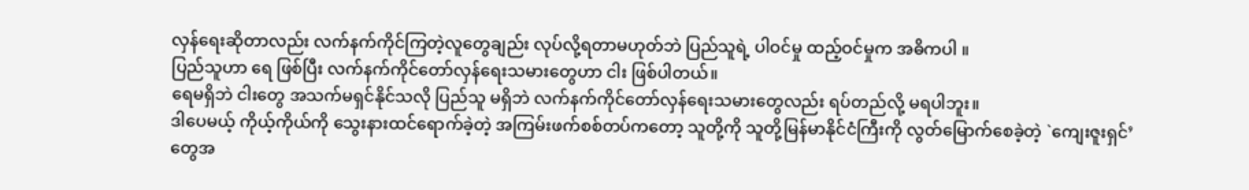လှန်ရေးဆိုတာလည်း လက်နက်ကိုင်ကြတဲ့လူတွေချည်း လုပ်လို့ရတာမဟုတ်ဘဲ ပြည်သူရဲ့ ပါဝင်မှု ထည့်ဝင်မှုက အဓိကပါ ။
ပြည်သူဟာ ရေ ဖြစ်ပြီး လက်နက်ကိုင်တော်လှန်ရေးသမားတွေဟာ ငါး ဖြစ်ပါတယ်။
ရေမရှိဘဲ ငါးတွေ အသက်မရှင်နိုင်သလို ပြည်သူ မရှိဘဲ လက်နက်ကိုင်တော်လှန်ရေးသမားတွေလည်း ရပ်တည်လို့ မရပါဘူး။
ဒါပေမယ့် ကိုယ့်ကိုယ်ကို သွေးနားထင်ရောက်ခဲ့တဲ့ အကြမ်းဖက်စစ်တပ်ကတော့ သူတို့ကို သူတို့မြန်မာနိုင်ငံကြီးကို လွတ်မြောက်စေခဲ့တဲ့ `ကျေးဇူးရှင်’ တွေအ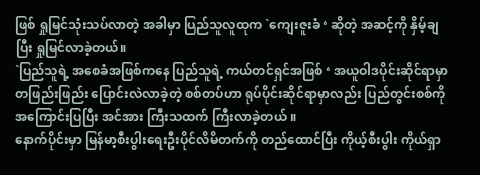ဖြစ် ရှုမြင်သုံးသပ်လာတဲ့ အခါမှာ ပြည်သူလူထုက `ကျေးဇူးခံ ‘ ဆိုတဲ့ အဆင့်ကို နှိမ့်ချပြီး ရှုမြင်လာခဲ့တယ်။
`ပြည်သူရဲ့ အစေခံအဖြစ်ကနေ ပြည်သူရဲ့ ကယ်တင်ရှင်အဖြစ် ‘ အယူဝါဒပိုင်းဆိုင်ရာမှာ တဖြည်းဖြည်း ပြောင်းလဲလာခဲ့တဲ့ စစ်တပ်ဟာ ရုပ်ပိုင်းဆိုင်ရာမှာလည်း ပြည်တွင်းစစ်ကို အကြောင်းပြပြီး အင်အား ကြီးသထက် ကြီးလာခဲ့တယ် ။
နောက်ပိုင်းမှာ မြန်မာ့စီးပွါးရေးဦးပိုင်လိမိတက်ကို တည်ထောင်ပြီး ကိုယ့်စီးပွါး ကိုယ်ရှာ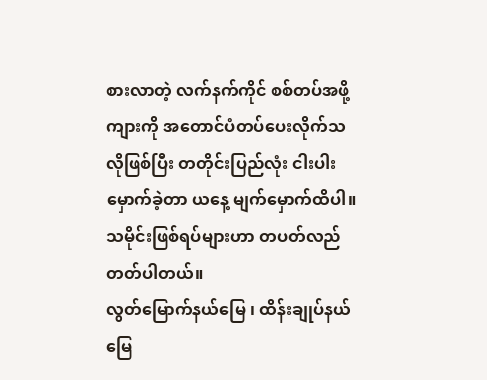စားလာတဲ့ လက်နက်ကိုင် စစ်တပ်အဖို့ ကျားကို အတောင်ပံတပ်ပေးလိုက်သလိုဖြစ်ပြီး တတိုင်းပြည်လုံး ငါးပါးမှောက်ခဲ့တာ ယနေ့ မျက်မှောက်ထိပါ။
သမိုင်းဖြစ်ရပ်များဟာ တပတ်လည်တတ်ပါတယ်။
လွတ်မြောက်နယ်မြေ ၊ ထိန်းချုပ်နယ်မြေ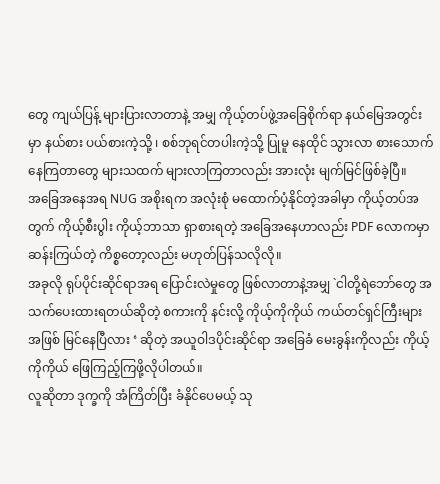တွေ ကျယ်ပြန့် များပြားလာတာနဲ့ အမျှ ကိုယ့်တပ်ဖွဲ့အခြေစိုက်ရာ နယ်မြေအတွင်းမှာ နယ်စား ပယ်စားကဲ့သို့ ၊ စစ်ဘုရင်တပါးကဲ့သို့ ပြုမူ နေထိုင် သွားလာ စားသောက်နေကြတာတွေ များသထက် များလာကြတာလည်း အားလုံး မျက်မြင်ဖြစ်ခဲ့ပြီ။
အခြေအနေအရ NUG အစိုးရက အလုံးစုံ မထောက်ပံ့နိုင်တဲ့အခါမှာ ကိုယ့်တပ်အတွက် ကိုယ့်စီးပွါး ကိုယ့်ဘာသာ ရှာစားရတဲ့ အခြေအနေဟာလည်း PDF လောကမှာ ဆန်းကြယ်တဲ့ ကိစ္စတော့လည်း မဟုတ်ပြန်သလိုလို။
အခုလို ရုပ်ပိုင်းဆိုင်ရာအရ ပြောင်းလဲမှုတွေ ဖြစ်လာတာနဲ့အမျှ `ငါတို့ရဲဘော်တွေ အသက်ပေးထားရတယ်ဆိုတဲ့ စကားကို နင်းလို့ ကိုယ့်ကိုကိုယ် ကယ်တင်ရှင်ကြီးများအဖြစ် မြင်နေပြီလား ‘ ဆိုတဲ့ အယူဝါဒပိုင်းဆိုင်ရာ အခြေခံ မေးခွန်းကိုလည်း ကိုယ့်ကိုကိုယ် ဖြေကြည့်ကြဖို့လိုပါတယ်။
လူဆိုတာ ဒုက္ခကို အံကြိတ်ပြီး ခံနိုင်ပေမယ့် သု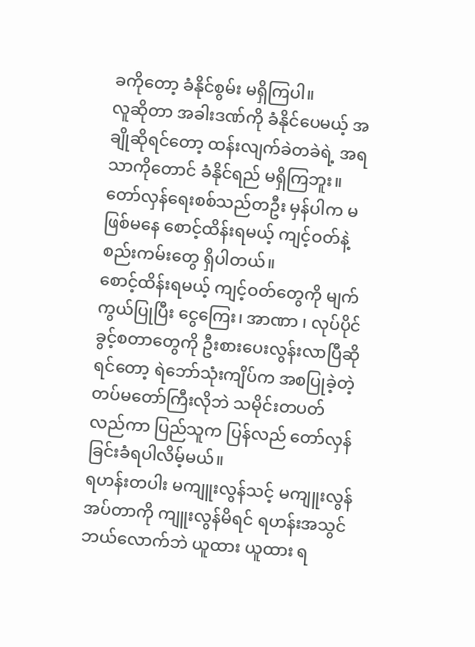ခကိုတော့ ခံနိုင်စွမ်း မရှိကြပါ။
လူဆိုတာ အခါးဒဏ်ကို ခံနိုင်ပေမယ့် အချိုဆိုရင်တော့ ထန်းလျက်ခဲတခဲရဲ့ အရသာကိုတောင် ခံနိုင်ရည် မရှိကြဘူး။
တော်လှန်ရေးစစ်သည်တဦး မှန်ပါက မဖြစ်မနေ စောင့်ထိန်းရမယ့် ကျင့်ဝတ်နဲ့ စည်းကမ်းတွေ ရှိပါတယ်။
စောင့်ထိန်းရမယ့် ကျင့်ဝတ်တွေကို မျက်ကွယ်ပြုပြီး ငွေကြေး၊ အာဏာ ၊ လုပ်ပိုင်ခွင့်စတာတွေကို ဦးစားပေးလွန်းလာပြီဆိုရင်တော့ ရဲဘော်သုံးကျိပ်က အစပြုခဲ့တဲ့ တပ်မတော်ကြီးလိုဘဲ သမိုင်းတပတ်လည်ကာ ပြည်သူက ပြန်လည် တော်လှန်ခြင်းခံရပါလိမ့်မယ်။
ရဟန်းတပါး မကျူးလွန်သင့် မကျူးလွန်အပ်တာကို ကျူးလွန်မိရင် ရဟန်းအသွင်ဘယ်လောက်ဘဲ ယူထား ယူထား ရ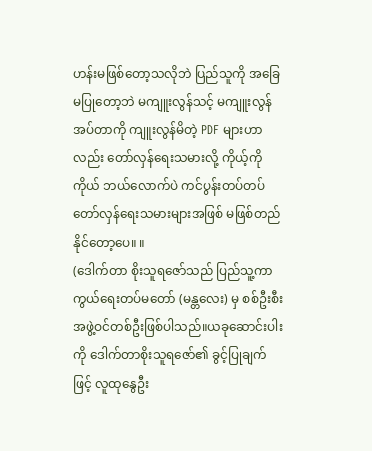ဟန်းမဖြစ်တော့သလိုဘဲ ပြည်သူကို အခြေမပြုတော့ဘဲ မကျူးလွန်သင့် မကျူးလွန်အပ်တာကို ကျူးလွန်မိတဲ့ PDF များဟာလည်း တော်လှန်ရေးသမားလို့ ကိုယ့်ကိုကိုယ် ဘယ်လောက်ပဲ ကင်ပွန်းတပ်တပ်တော်လှန်ရေးသမားများအဖြစ် မဖြစ်တည်နိုင်တော့ပေ။ ။
(ဒေါက်တာ စိုးသူရဇော်သည် ပြည်သူ့ကာကွယ်ရေးတပ်မတော် (မန္တလေး) မှ စစ်ဦးစီးအဖွဲ့ဝင်တစ်ဦးဖြစ်ပါသည်။ယခုဆောင်းပါးကို ဒေါက်တာစိုးသူရဇော်၏ ခွင့်ပြုချက်ဖြင့် လူထုနွေဦး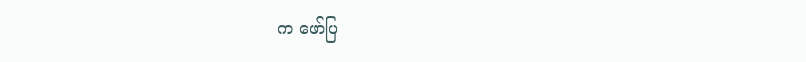က ဖော်ပြ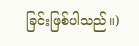ခြင်းဖြစ်ပါသည်။)